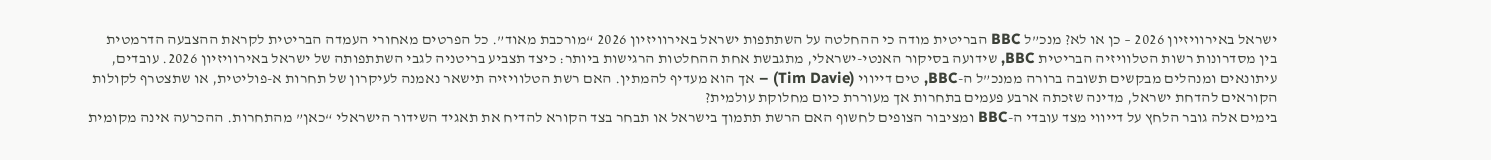ישראל באירוויזיון 2026 – כן או לא? מנכ”ל BBC הבריטית מודה כי ההחלטה על השתתפות ישראל באירוויזיון 2026 “מורכבת מאוד”. כל הפרטים מאחורי העמדה הבריטית לקראת ההצבעה הדרמטית
בין מסדרונות רשות הטלוויזיה הבריטית BBC, שידועה בסיקור האנטי-ישראלי, מתגבשת אחת ההחלטות הרגישות ביותר: כיצד תצביע בריטניה לגבי השתתפותה של ישראל באירוויזיון 2026. עובדים, עיתונאים ומנהלים מבקשים תשובה ברורה ממנכ”ל ה-BBC, טים דייווי (Tim Davie) – אך הוא מעדיף להמתין. האם רשת הטלוויזיה תישאר נאמנה לעיקרון של תחרות א-פוליטית, או שתצטרף לקולות הקוראים להדחת ישראל, מדינה שזכתה ארבע פעמים בתחרות אך מעוררת כיום מחלוקת עולמית?
בימים אלה גובר הלחץ על דייווי מצד עובדי ה-BBC ומציבור הצופים לחשוף האם הרשת תתמוך בישראל או תבחר בצד הקורא להדיח את תאגיד השידור הישראלי “כאן” מהתחרות. ההכרעה אינה מקומית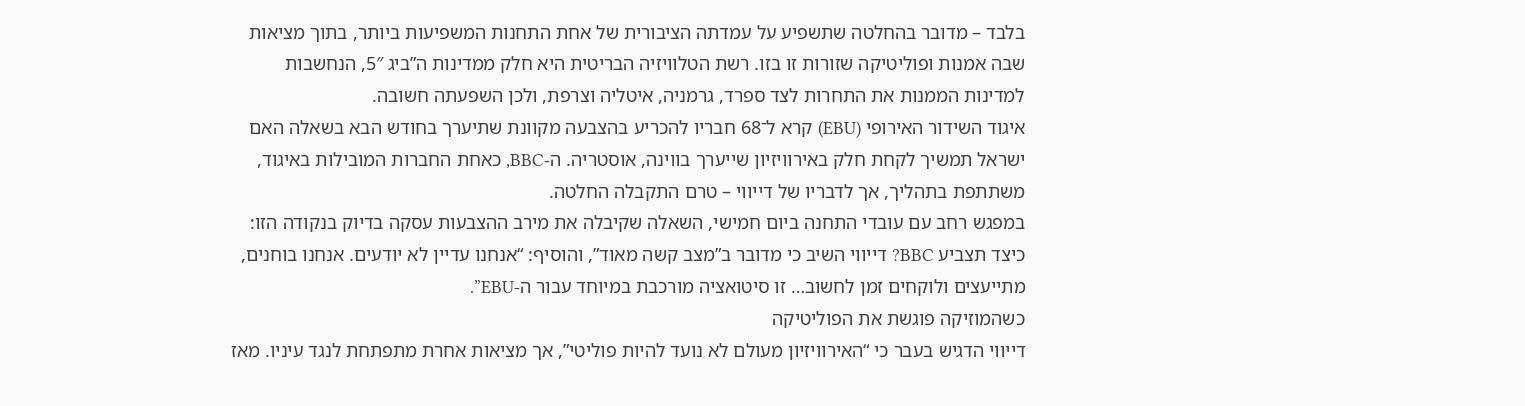בלבד – מדובר בהחלטה שתשפיע על עמדתה הציבורית של אחת התחנות המשפיעות ביותר, בתוך מציאות שבה אמנות ופוליטיקה שזורות זו בזו. רשת הטלוויזיה הבריטית היא חלק ממדינות ה”ביג 5″, הנחשבות למדינות הממנות את התחרות לצד ספרד, גרמניה, איטליה וצרפת, ולכן השפעתה חשובה.
איגוד השידור האירופי (EBU) קרא ל־68 חבריו להכריע בהצבעה מקוונת שתיערך בחודש הבא בשאלה האם ישראל תמשיך לקחת חלק באירוויזיון שייערך בווינה, אוסטריה. ה-BBC, כאחת החברות המובילות באיגוד, משתתפת בתהליך, אך לדבריו של דייווי – טרם התקבלה החלטה.
במפגש רחב עם עובדי התחנה ביום חמישי, השאלה שקיבלה את מירב ההצבעות עסקה בדיוק בנקודה הזו: כיצד תצביע BBC? דייווי השיב כי מדובר ב”מצב קשה מאוד”, והוסיף: “אנחנו עדיין לא יודעים. אנחנו בוחנים, מתייעצים ולוקחים זמן לחשוב… זו סיטואציה מורכבת במיוחד עבור ה-EBU”.
כשהמוזיקה פוגשת את הפוליטיקה
דייווי הדגיש בעבר כי “האירוויזיון מעולם לא נועד להיות פוליטי”, אך מציאות אחרת מתפתחת לנגד עיניו. מאז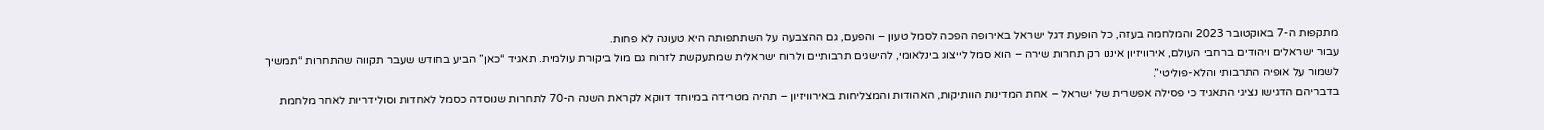מתקפות ה-7 באוקטובר 2023 והמלחמה בעזה, כל הופעת דגל ישראל באירופה הפכה לסמל טעון – והפעם, גם ההצבעה על השתתפותה היא טעונה לא פחות.
עבור ישראלים ויהודים ברחבי העולם, אירוויזיון איננו רק תחרות שירה – הוא סמל לייצוג בינלאומי, להישגים תרבותיים ולרוח ישראלית שמתעקשת לזרוח גם מול ביקורת עולמית. תאגיד “כאן” הביע בחודש שעבר תקווה שהתחרות “תמשיך לשמור על אופיה התרבותי והלא-פוליטי”.
בדבריהם הדגישו נציגי התאגיד כי פסילה אפשרית של ישראל – אחת המדינות הוותיקות, האהודות והמצליחות באירוויזיון – תהיה מטרידה במיוחד דווקא לקראת השנה ה-70 לתחרות שנוסדה כסמל לאחדות וסולידריות לאחר מלחמת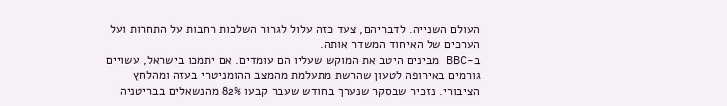העולם השנייה. לדבריהם, צעד כזה עלול לגרור השלכות רחבות על התחרות ועל הערכים של האיחוד המשדר אותה.
ב-BBC מבינים היטב את המוקש שעליו הם עומדים. אם יתמכו בישראל, עשויים גורמים באירופה לטעון שהרשת מתעלמת מהמצב ההומניטרי בעזה ומהלחץ הציבורי. נזכיר שבסקר שנערך בחודש שעבר קבעו 82% מהנשאלים בבריטניה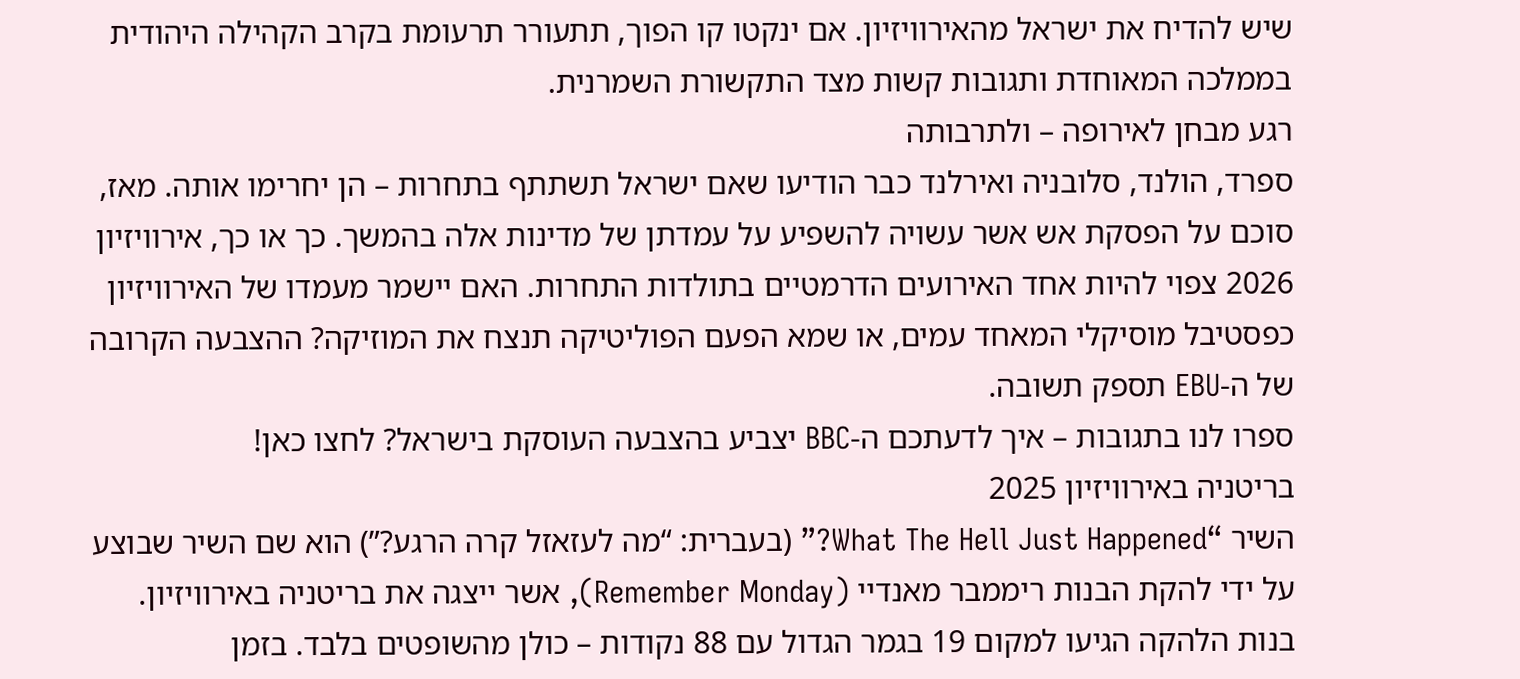שיש להדיח את ישראל מהאירוויזיון. אם ינקטו קו הפוך, תתעורר תרעומת בקרב הקהילה היהודית בממלכה המאוחדת ותגובות קשות מצד התקשורת השמרנית.
רגע מבחן לאירופה – ולתרבותה
ספרד, הולנד, סלובניה ואירלנד כבר הודיעו שאם ישראל תשתתף בתחרות – הן יחרימו אותה. מאז, סוכם על הפסקת אש אשר עשויה להשפיע על עמדתן של מדינות אלה בהמשך. כך או כך, אירוויזיון 2026 צפוי להיות אחד האירועים הדרמטיים בתולדות התחרות. האם יישמר מעמדו של האירוויזיון כפסטיבל מוסיקלי המאחד עמים, או שמא הפעם הפוליטיקה תנצח את המוזיקה? ההצבעה הקרובה של ה-EBU תספק תשובה.
ספרו לנו בתגובות – איך לדעתכם ה-BBC יצביע בהצבעה העוסקת בישראל? לחצו כאן!
בריטניה באירוויזיון 2025
השיר “What The Hell Just Happened?” (בעברית: “מה לעזאזל קרה הרגע?”) הוא שם השיר שבוצע על ידי להקת הבנות ריממבר מאנדיי (Remember Monday), אשר ייצגה את בריטניה באירוויזיון. בנות הלהקה הגיעו למקום 19 בגמר הגדול עם 88 נקודות – כולן מהשופטים בלבד. בזמן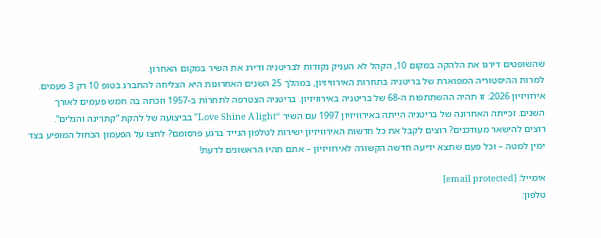שהשופטים דירגו את הלהקה במקום 10, הקהל לא העניק נקודות לבריטניה ודירג את השיר במקום האחרון.
למרות ההיסטוריה המפוארת של בריטניה בתחרות האירוויזיון, במהלך 25 השנים האחרונות היא הצליחה להתברג בטופ 10 רק 3 פעמים.
אירוויזיון 2026: זו תהיה ההשתתפות ה-68 של בריטניה באירוויזיון. בריטניה הצטרפה לתחרות ב-1957 וזכתה בה חמש פעמים לאורך השנים. זכייתה האחרונה של בריטניה הייתה באירוויזיון 1997 עם השיר “Love Shine A light” בביצועה של להקת “קתרינה והגלים“.
רוצים להישאר מעודכנים? רוצים לקבל את כל חדשות האירוויזיון ישירות לטלפון הנייד ברגע פרסומם? לחצו על הפעמון הכחול המופיע בצד ימין למטה – וכל פעם שתצא ידיעה חדשה הקשורה לאירוויזיון – אתם תהיו הראשונים לדעת!

אימייל: [email protected]
טלפון: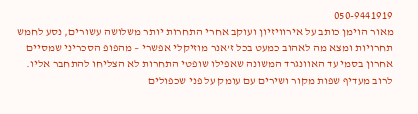050-9441919
מאור הוימן כותב על אירוויזיון ועוקב אחרי התחרות יותר משלושה עשורים, נסע לחמש תחרויות ומצא מה לאהוב כמעט בכל ז’אנר מוזיקלי אפשרי – מהפופ הסכריני שמסיים אחרון בסמי עד האוונגרד המשונה שאפילו שופטי התחרות לא הצליחו להתחבר אליו. לרוב מעדיף שפות מקור ושירים עם עומק על פני שכפולים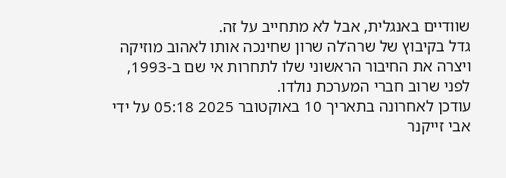שוודיים באנגלית, אבל לא מתחייב על זה.
גדל בקיבוץ של שרה’לה שרון שחינכה אותו לאהוב מוזיקה ויצרה את החיבור הראשוני שלו לתחרות אי שם ב-1993, לפני שרוב חברי המערכת נולדו.
עודכן לאחרונה בתאריך 10 באוקטובר 2025 05:18 על ידי אבי זייקנר